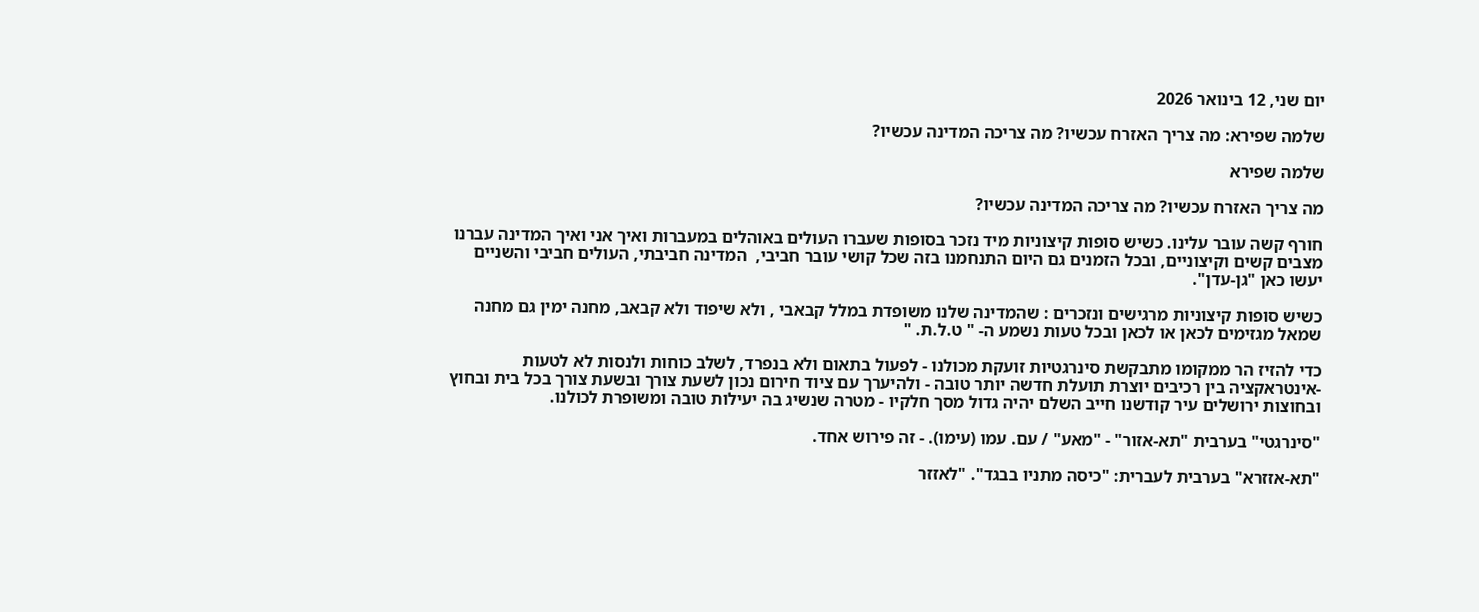יום שני, 12 בינואר 2026

שלמה שפירא: מה צריך האזרח עכשיו? מה צריכה המדינה עכשיו?

שלמה שפירא

מה צריך האזרח עכשיו? מה צריכה המדינה עכשיו?

חורף קשה עובר עלינו. כשיש סופות קיצוניות מיד נזכר בסופות שעברו העולים באוהלים במעברות ואיך אני ואיך המדינה עברנו מצבים קשים וקיצוניים, ובכל הזמנים גם היום התנחמנו בזה שכל קושי עובר חביבי,  המדינה חביבתי, העולים חביבי והשניים יעשו כאן "גן-עדן".

כשיש סופות קיצוניות מרגישים ונזכרים : שהמדינה שלנו משופדת במלל קבאבי , ולא שיפוד ולא קבאב, מחנה ימין גם מחנה שמאל מגזימים לכאן או לכאן ובכל טעות נשמע ה- " ט.ל.ת. "

כדי להזיז הר ממקומו מתבקשת סינרגטיות זועקת מכולנו - לפעול בתאום ולא בנפרד, לשלב כוחות ולנסות לא לטעות -אינטראקציה בין רכיבים יוצרת תועלת חדשה יותר טובה - ולהיערך עם ציוד חירום נכון לשעת צורך ובשעת צורך בכל בית ובחוץ ובחוצות ירושלים עיר קודשנו חייב השלם יהיה גדול מסך חלקיו - מטרה שנשיג בה יעילות טובה ומשופרת לכולנו.

"סינרגטי" בערבית "תא-אזור" - "מאע" / עם. עמו (עימו). - זה פירוש אחד.

"תא-אזזרא" בערבית לעברית: "כיסה מתניו בבגד". "לאזזר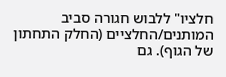חלציו" ללבוש חגורה סביב המותנים/החלציים (החלק התחתון של הגוף). גם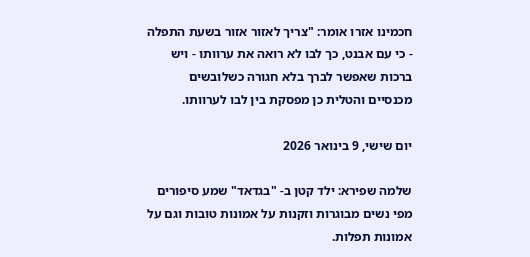חכמינו אזרו אומר: "צריך לאזור אזור בשעת התפלה - כי עם אבנט, כך לבו לא רואה את ערוותו - ויש ברכות שאפשר לברך בלא חגורה כשלובשים מכנסיים והטלית כן מפסקת בין לבו לערוותו.

יום שישי, 9 בינואר 2026

שלמה שפירא: ילד קטן ב- "בגדאד" שמע סיפורים מפי נשים מבוגרות וזקנות על אמונות טובות וגם על אמונות תפלות.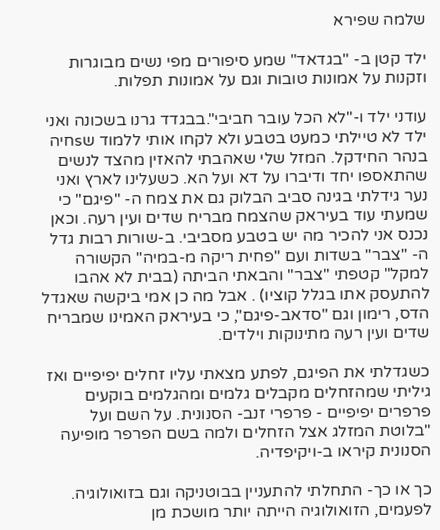שלמה שפירא

ילד קטן ב- "בגדאד" שמע סיפורים מפי נשים מבוגרות וזקנות על אמונות טובות וגם על אמונות תפלות.

עודני ילד ו-"לא הכל עובר חביבי".בבגדד גרנו בשכונה ואני ילד לא טיילתי כמעט בטבע ולא לקחו אותי ללמוד שsחיה בנהר החידקל. המזל שלי שאהבתי להאזין מהצד לנשים שהתאספו יחד ודיברו על דא ועל הא. כשעלינו לארץ ואני נער גידלתי בגינה סביב הבלוק גם את צמח ה- "פיגם" כי שמעתי עוד בעיראק שהצמח מבריח שדים ועין רעה. וכאן נכנס אני להכיר מה יש בטבע מסביבי. ב-שורות רבות גדל ה- "צבר" בשדות ועם "פחית ריקה מ-במיה" הקשורה למקל" קטפתי "צבר" והבאתי הביתה (בבית לא אהבו להתעסק אתו בגלל קוציו) . אבל מה כן אמי ביקשה שאגדל הדס, רימון וגם "סדאב-פיגם", כי בעיראק האמינו שמבריח שדים ועין רעה מתינוקות וילדים.

כשגדלתי את הפיגם, לפתע מצאתי עליו זחלים יפיפיים ואז גיליתי שמהזחלים מקבלים גלמים ומהגלמים בוקעים פרפרים יפיפיים - פרפרי זנב- הסנונית. על השם ועל "בלוטת המזלג אצל הזחלים ולמה בשם הפרפר מופיעה הסנונית קיראו ב-ויקיפדיה.

כך או כך- התחלתי להתעניין בבוטניקה וגם בזואולוגיה. לפעמים, הזואולוגיה הייתה יותר מושכת מן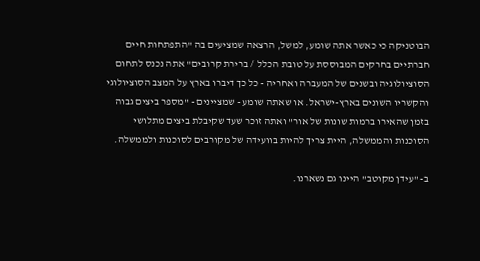הבוטניקה כי כאשר אתה שומע, למשל, הרצאה שמציעים בה "התפתחות חיים חברתיים בחרקים המבוססת על טובת הכלל  / ברירת קרובים" אתה נכנס לתחום הסוציולוגיה ובשנים של המעברה ואחריה - כל כך דיברו בארץ על המצב הסוציולוגי והקשריו השונים בארץ-ישראל. או שאתה שומע - שמציינים - "מספר ביצים גבוה בזמן שהאירו ברמות שונות של אור" ואתה זוכר שעד שקיבלת ביצים מתלושי הסוכנות והממשלה, היית צריך להיות בוועידה של מקורבים לסוכנות ולממשלה.

ב- "עידן מקוטב" היינו גם נשארנו.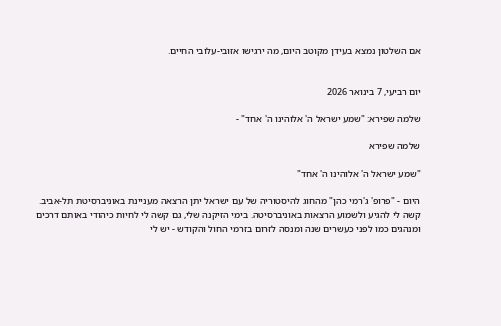אם השלטון נמצא בעידן מקוטב היום, מה ירגישו אזובי-עלובי החיים.


יום רביעי, 7 בינואר 2026

שלמה שפירא: "שמע ישראל ה' אלוהינו ה' אחד" -

שלמה שפירא

"שמע ישראל ה' אלוהינו ה' אחד"

היום - "פרופ' ג'רמי כהן" מהחוג להיסטוריה של עם ישראל יתן הרצאה מעניינת באוניברסיטת תל-אביב.
קשה לי להגיע ולשמוע הרצאות באוניברסיטה. בימי הזיקנה שלי, גם קשה לי לחיות כיהודי באותם דרכים ומנהגים כמו לפני כעשרים שנה ומנסה לזרום בזרמי החול והקודש - יש לי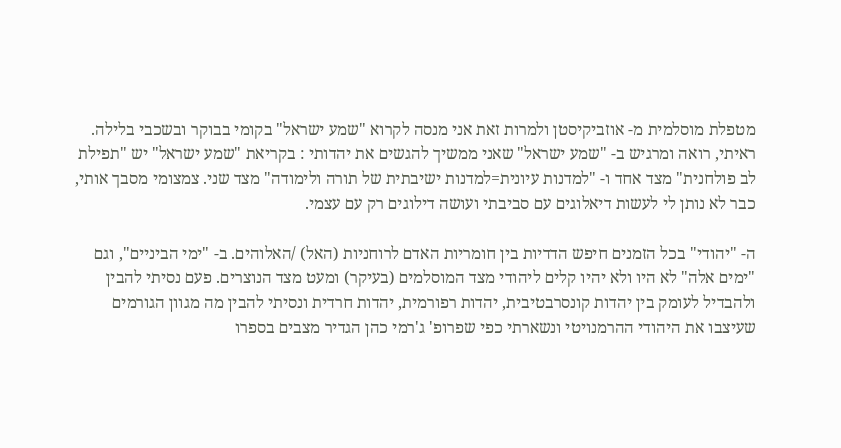מטפלת מוסלמית מ- אוזביקיסטן ולמרות זאת אני מנסה לקרוא "שמע ישראל" בקומי בבוקר ובשכבי בלילה. ראיתי, רואה ומרגיש ב- "שמע ישראל" שאני ממשיך להגשים את יהדותי : בקריאת "שמע ישראל" יש "תפילת לב פולחנית" מצד אחד ו- "למדנות עיונית=למדנות ישיבתית של תורה ולימודה" מצד שני. צמצומי מסבך אותי, כבר לא נותן לי לעשות דיאלוגים עם סביבתי ועושה דילוגים רק עם עצמי.

ה- "יהודי" בכל הזמנים חיפש הדדיות בין חומריות האדם לרוחניות (האל) /האלוהים. ב- "ימי הביניים", וגם "ימים אלה" לא היו ולא יהיו קלים ליהודי מצד המוסלמים (בעיקר) ומעט מצד הנוצרים. פעם נסיתי להבין ולהבדיל לעומק בין יהדות קונסרבטיבית, יהדות רפורמית, יהדות חרדית ונסיתי להבין מה מגוון הגורמים שעיצבו את היהודי ההרמנויטי ונשארתי כפי שפרופ' ג'רמי כהן הגדיר מצבים בספרו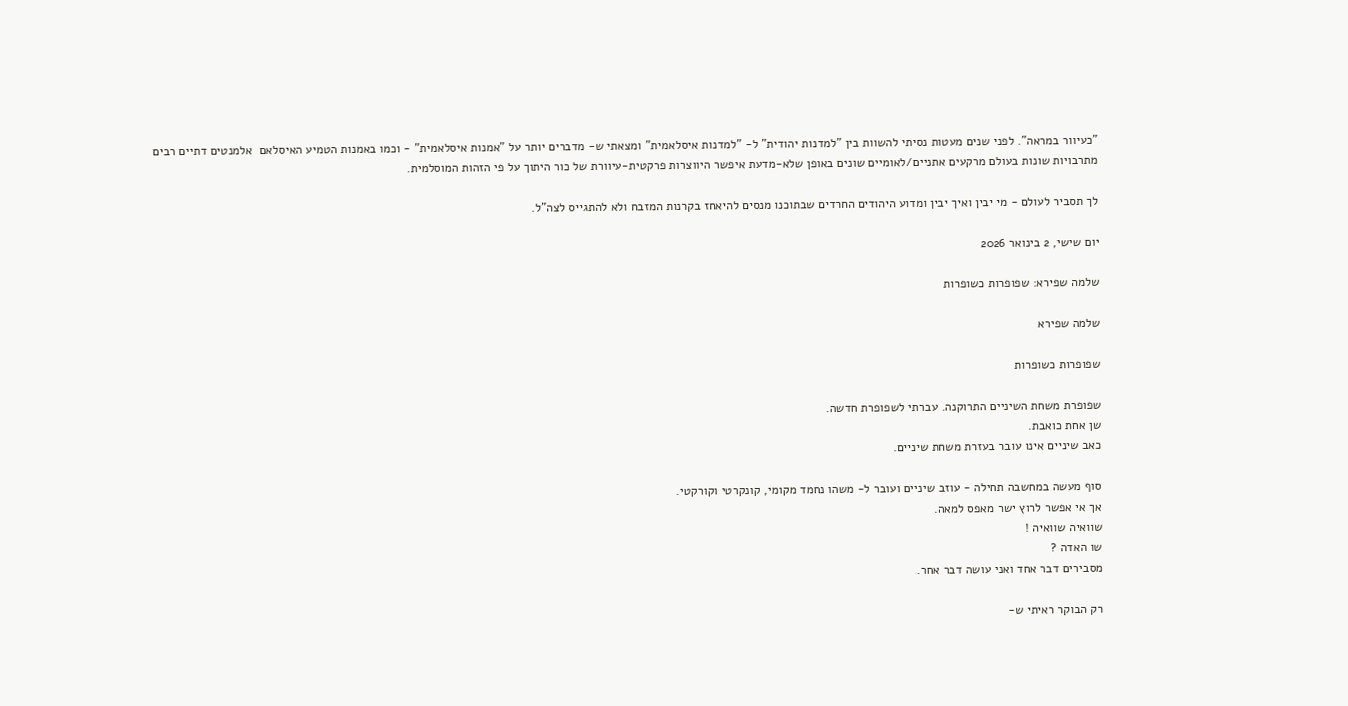"כעיוור במראה". לפני שנים מעטות נסיתי להשוות בין "למדנות יהודית" ל- "למדנות איסלאמית" ומצאתי ש- מדברים יותר על "אמנות איסלאמית" - וכמו באמנות הטמיע האיסלאם  אלמנטים דתיים רבים מתרבויות שונות בעולם מרקעים אתניים/לאומיים שונים באופן שלא-מדעת איפשר היווצרות פרקטית-עיוורת של כור היתוך על פי הזהות המוסלמית.

לך תסביר לעולם - מי יבין ואיך יבין ומדוע היהודים החרדים שבתוכנו מנסים להיאחז בקרנות המזבח ולא להתגייס לצה"ל.

יום שישי, 2 בינואר 2026

שלמה שפירא: שפופרות כשופרות

שלמה שפירא

שפופרות כשופרות

שפופרת משחת השיניים התרוקנה. עברתי לשפופרת חדשה.
שן אחת כואבת.
כאב שיניים אינו עובר בעזרת משחת שיניים.

סוף מעשה במחשבה תחילה - עוזב שיניים ועובר ל- משהו נחמד מקומי, קונקרטי וקורקטי.
אך אי אפשר לרוץ ישר מאפס למאה.
שוואיה שוואיה !
שו האדה ?
מסבירים דבר אחד ואני עושה דבר אחר.

רק הבוקר ראיתי ש-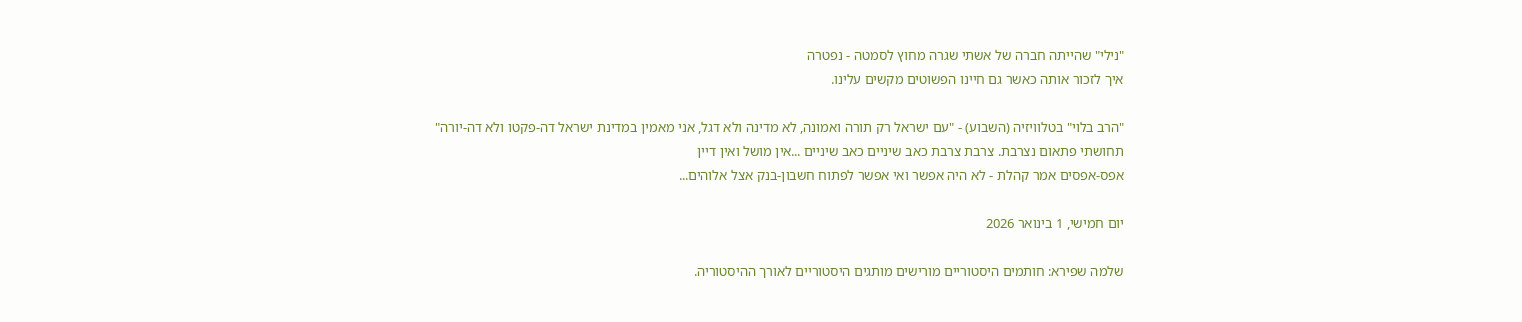"נילי" שהייתה חברה של אשתי שגרה מחוץ לסמטה - נפטרה
איך לזכור אותה כאשר גם חיינו הפשוטים מקשים עלינו.

"הרב בלוי" בטלוויזיה (השבוע) - "עם ישראל רק תורה ואמונה, לא מדינה ולא דגל, אני מאמין במדינת ישראל דה-פקטו ולא דה-יורה"
תחושתי פתאום נצרבת. צרבת צרבת כאב שיניים כאב שיניים ...אין מושל ואין דיין
אפס-אפסים אמר קהלת - לא היה אפשר ואי אפשר לפתוח חשבון-בנק אצל אלוהים...

יום חמישי, 1 בינואר 2026

שלמה שפירא: חותמים היסטוריים מורישים מותגים היסטוריים לאורך ההיסטוריה.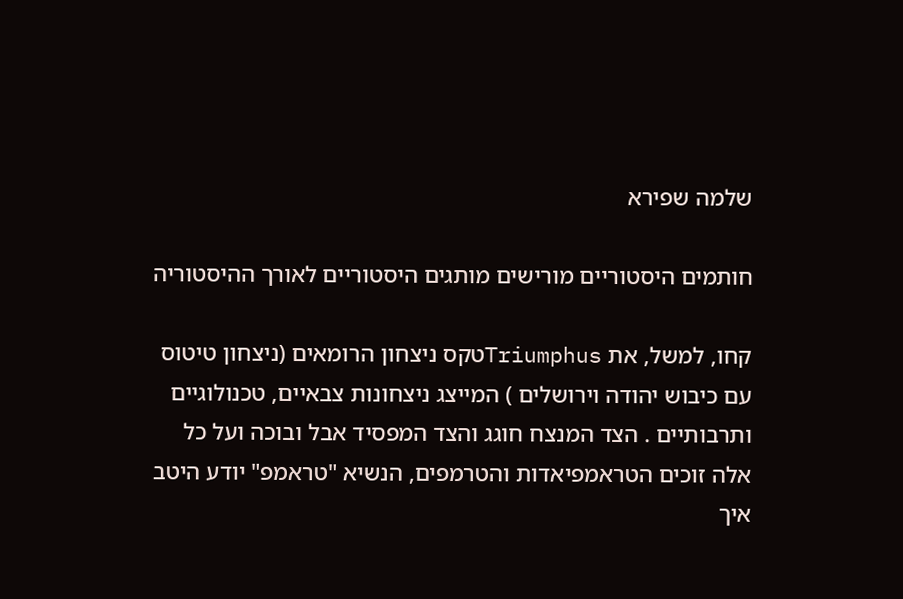שלמה שפירא

חותמים היסטוריים מורישים מותגים היסטוריים לאורך ההיסטוריה

קחו, למשל, את Triumphusטקס ניצחון הרומאים (ניצחון טיטוס עם כיבוש יהודה וירושלים ) המייצג ניצחונות צבאיים, טכנולוגיים ותרבותיים . הצד המנצח חוגג והצד המפסיד אבל ובוכה ועל כל אלה זוכים הטראמפיאדות והטרמפים, הנשיא "טראמפ" יודע היטב איך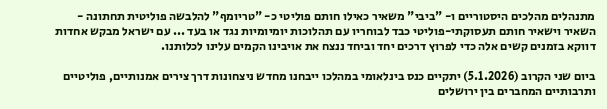מתנהלים מהלכים היסטוריים ו- "ביבי" משאיר כאילו חותם פוליטי כ- "טריומף" להלבשה פוליטית תחתונה - השאיר וישאיר חותם תעסוקתי-פוליטי כבד לבוחריו עם תהלוכות יומיומיות נגד או בעד ... עם ישראל מבקש אחדות דווקא בזמנים קשים אלה כדי לפרוץ דרכים יחד וביחד ננצח את אויבינו הקמים עלינו לכלותנו.

ביום שני הקרוב (5.1.2026) יתקיים כנס בינלאומי במהלכו ייבחנו מחדש ניצחונות דרך צירים אמנותיים, פוליטיים ותרבותיים המחברים בין ירושלים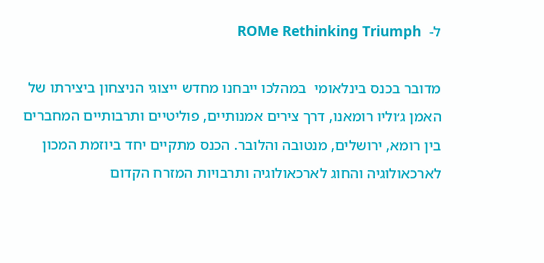ל-  ROMe Rethinking Triumph

מדובר בכנס בינלאומי  במהלכו ייבחנו מחדש ייצוגי הניצחון ביצירתו של האמן ג׳וליו רומאנו, דרך צירים אמנותיים, פוליטיים ותרבותיים המחברים בין רומא, ירושלים, מנטובה והלובר. הכנס מתקיים יחד ביוזמת המכון לארכאולוגיה והחוג לארכאולוגיה ותרבויות המזרח הקדום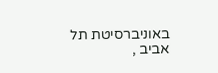באוניברסיטת תל אביב ,